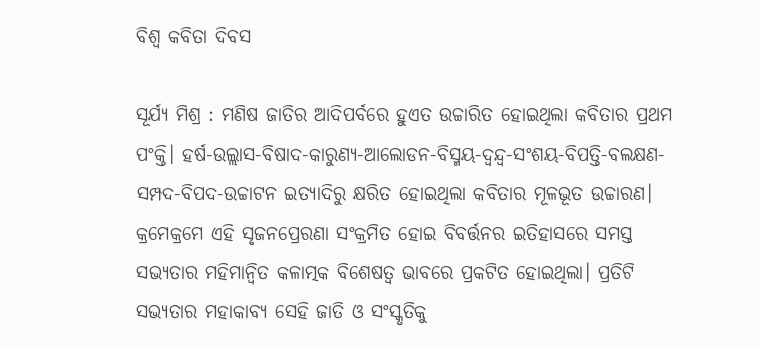ବିଶ୍ବ କବିତା ଦିବସ

ସୂର୍ଯ୍ୟ ମିଶ୍ର : ମଣିଷ ଜାତିର ଆଦିପର୍ବରେ ହୁଏତ ଉଚ୍ଚାରିତ ହୋଇଥିଲା କବିତାର ପ୍ରଥମ ପଂକ୍ତି। ହର୍ଷ-ଉଲ୍ଲାସ-ବିଷାଦ-କାରୁଣ୍ୟ-ଆଲୋଡନ-ବିସ୍ମୟ-ଦ୍ବନ୍ଦ୍ବ-ସଂଶୟ-ବିପତ୍ତି-ବଲକ୍ଷଣ-ସମ୍ପଦ-ବିପଦ-ଉଚ୍ଚାଟନ ଇତ୍ୟାଦିରୁ କ୍ଷରିତ ହୋଇଥିଲା କବିତାର ମୂଳଭୂତ ଉଚ୍ଚାରଣ। କ୍ରମେକ୍ରମେ ଏହି ସୃଜନପ୍ରେରଣା ସଂକ୍ରମିତ ହୋଇ ବିବର୍ତ୍ତନର ଇତିହାସରେ ସମସ୍ତ ସଭ୍ୟତାର ମହିମାନ୍ବିତ କଳାତ୍ମକ ବିଶେଷତ୍ବ ଭାବରେ ପ୍ରକଟିତ ହୋଇଥିଲା। ପ୍ରତିଟି ସଭ୍ୟତାର ମହାକାବ୍ୟ ସେହି ଜାତି ଓ ସଂସ୍କୃତିକୁ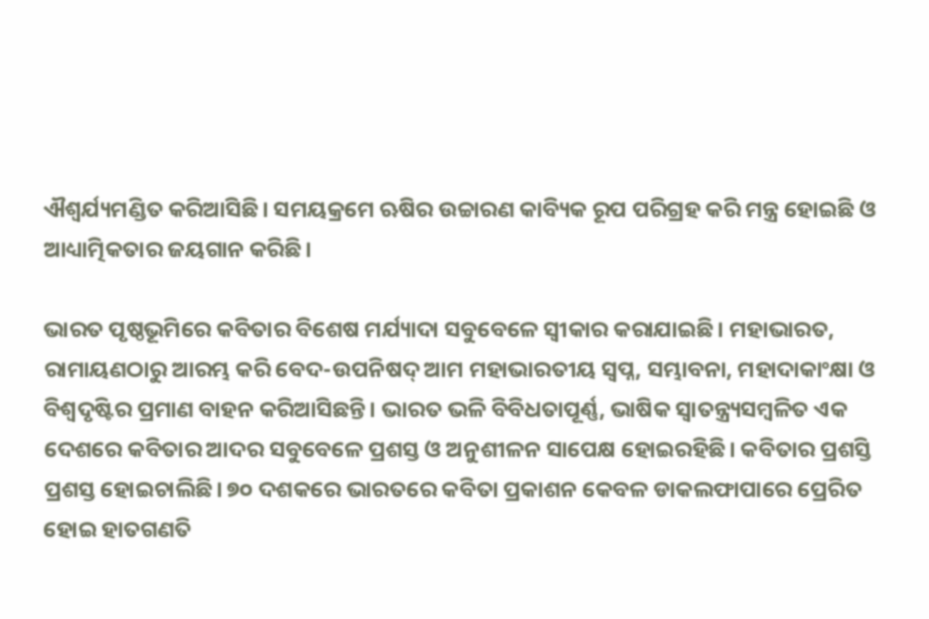ଐଶ୍ବର୍ଯ୍ୟମଣ୍ଡିତ କରିଆସିଛି। ସମୟକ୍ରମେ ଋଷିର ଉଚ୍ଚାରଣ କାବ୍ୟିକ ରୂପ ପରିଗ୍ରହ କରି ମନ୍ତ୍ର ହୋଇଛି ଓ ଆଧ୍ୟାତ୍ମିକତାର ଜୟଗାନ କରିଛି।

ଭାରତ ପୃଷ୍ଠଭୂମି‌ରେ କବିତାର ବିଶେଷ ମର୍ଯ୍ୟାଦା ସବୁବେଳେ ସ୍ବୀକାର କରାଯାଇଛି। ମହାଭାରତ, ରାମାୟଣଠାରୁ ଆରମ୍ଭ କରି ବେଦ-ଉପନିଷଦ୍‌ ଆମ ମହାଭାରତୀୟ ସ୍ବପ୍ନ, ସମ୍ଭାବନା, ମହାଦାକାଂକ୍ଷା ଓ ବିଶ୍ବଦୃଷ୍ଟିର ପ୍ରମାଣ ବାହନ କରିଆସିଛନ୍ତି। ଭାରତ ଭଳି ବିବିଧତାପୂର୍ଣ୍ଣ, ଭାଷିକ ସ୍ବାତନ୍ତ୍ର୍ୟସମ୍ବଳିତ ଏକ ଦେଶରେ କବିତାର ଆଦର ସବୁବେଳେ ପ୍ରଶସ୍ତ ଓ ଅନୁଶୀଳନ ସାପେକ୍ଷ ହୋଇରହିଛି। କବିତାର ପ୍ରଶସ୍ତି ପ୍ରଶସ୍ତ ହୋଇଚାଲିଛି। ୭୦ ଦଶକରେ ଭାରତରେ କବିତା ପ୍ରକାଶନ କେବଳ ଡାକଲଫାପାରେ ପ୍ରେରିତ ହୋଇ ହାତଗଣତି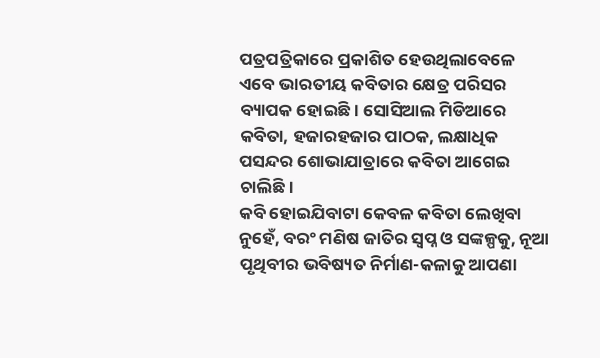ପତ୍ରପତ୍ରିକାରେ ପ୍ରକାଶିତ ହେଉଥିଲାବେଳେ ଏବେ ଭାରତୀୟ କବିତାର କ୍ଷେତ୍ର ପରିସର ବ୍ୟାପକ ହୋଇଛି। ସୋସିଆଲ ମିଡିଆରେ କବିତା, ହଜାରହଜାର ପାଠକ, ଲକ୍ଷାଧିକ ପସନ୍ଦର ଶୋଭାଯାତ୍ରାରେ କବିତା ଆଗେଇ ଚାଲିଛି।
କବି ହୋଇଯିବାଟା କେବଳ କବିତା ଲେଖିବା ନୁହେଁ, ବରଂ ମଣିଷ ଜାତିର ସ୍ବପ୍ନ ଓ ସଙ୍କଳ୍ପକୁ, ନୂଆ ପୃଥିବୀର ଭବିଷ୍ୟତ ନିର୍ମାଣ-କଳାକୁ ଆପଣା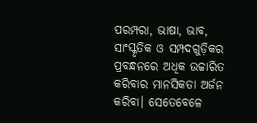ପରମ୍ପରା, ଭାଷା, ଭାବ, ସାଂସ୍କୃତିକ ଓ ସମ୍ପଦଗୁଡ଼ିକର ପ୍ରବନ୍ଧନରେ ଅଧିକ ଉଚ୍ଚାରିତ କରିବାର ମାନସିକତା ଅର୍ଜନ କରିବା। ସେତେବେଳେ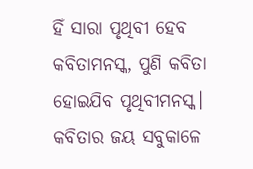ହିଁ ସାରା ପୃଥିବୀ ହେବ କବିତାମନସ୍କ, ପୁଣି କବିତା ହୋଇଯିବ ପୃଥିବୀମନସ୍କ। କବିତାର ଜୟ ସବୁକାଳେ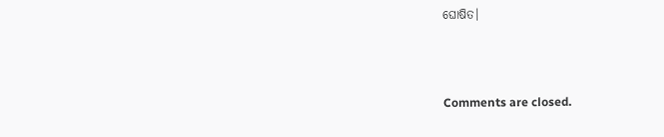ଘୋଷିତ।



Comments are closed.